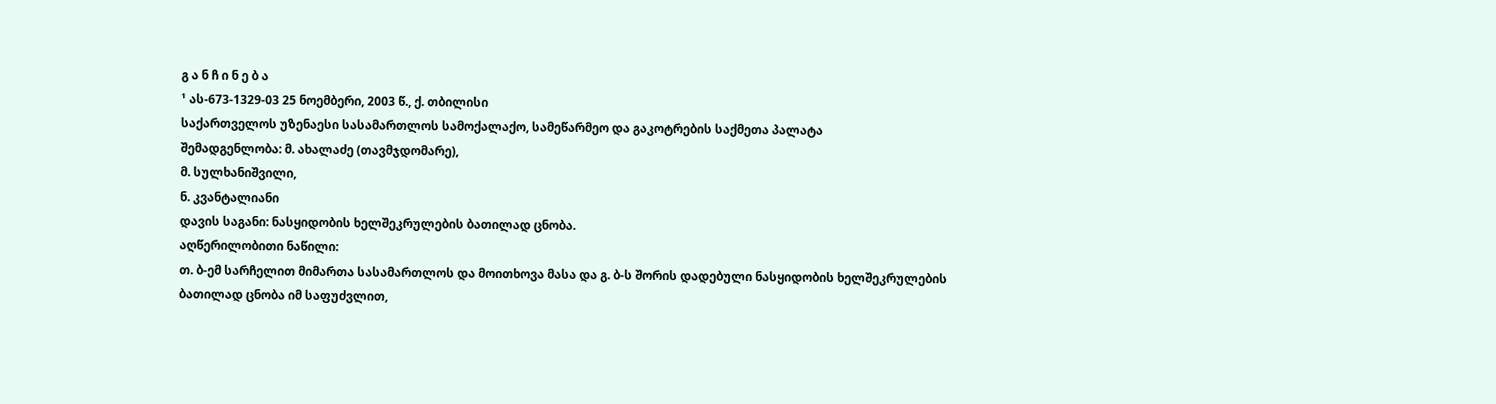გ ა ნ ჩ ი ნ ე ბ ა
¹ ას-673-1329-03 25 ნოემბერი, 2003 წ., ქ. თბილისი
საქართველოს უზენაესი სასამართლოს სამოქალაქო, სამეწარმეო და გაკოტრების საქმეთა პალატა
შემადგენლობა: მ. ახალაძე (თავმჯდომარე),
მ. სულხანიშვილი,
ნ. კვანტალიანი
დავის საგანი: ნასყიდობის ხელშეკრულების ბათილად ცნობა.
აღწერილობითი ნაწილი:
თ. ბ-ემ სარჩელით მიმართა სასამართლოს და მოითხოვა მასა და გ. ბ-ს შორის დადებული ნასყიდობის ხელშეკრულების ბათილად ცნობა იმ საფუძვლით,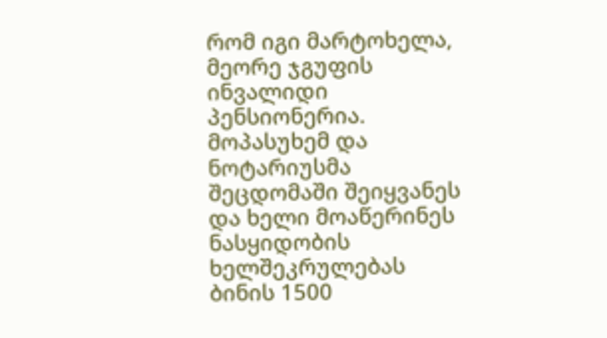რომ იგი მარტოხელა, მეორე ჯგუფის ინვალიდი პენსიონერია. მოპასუხემ და ნოტარიუსმა შეცდომაში შეიყვანეს და ხელი მოაწერინეს ნასყიდობის ხელშეკრულებას ბინის 1500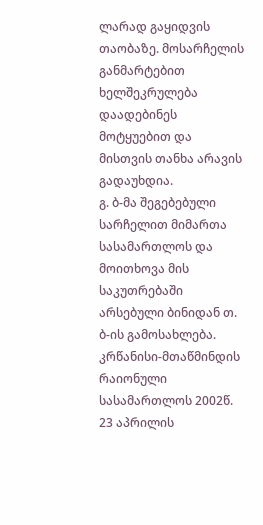ლარად გაყიდვის თაობაზე. მოსარჩელის განმარტებით ხელშეკრულება დაადებინეს მოტყუებით და მისთვის თანხა არავის გადაუხდია.
გ. ბ-მა შეგებებული სარჩელით მიმართა სასამართლოს და მოითხოვა მის საკუთრებაში არსებული ბინიდან თ. ბ-ის გამოსახლება. კრწანისი-მთაწმინდის რაიონული სასამართლოს 2002წ. 23 აპრილის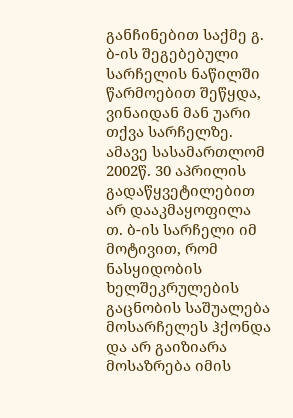განჩინებით საქმე გ. ბ-ის შეგებებული სარჩელის ნაწილში წარმოებით შეწყდა, ვინაიდან მან უარი თქვა სარჩელზე. ამავე სასამართლომ 2002წ. 30 აპრილის გადაწყვეტილებით არ დააკმაყოფილა თ. ბ-ის სარჩელი იმ მოტივით, რომ ნასყიდობის ხელშეკრულების გაცნობის საშუალება მოსარჩელეს ჰქონდა და არ გაიზიარა მოსაზრება იმის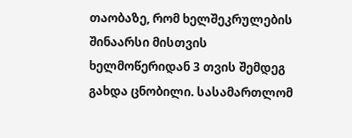თაობაზე, რომ ხელშეკრულების შინაარსი მისთვის ხელმოწერიდან 3 თვის შემდეგ გახდა ცნობილი. სასამართლომ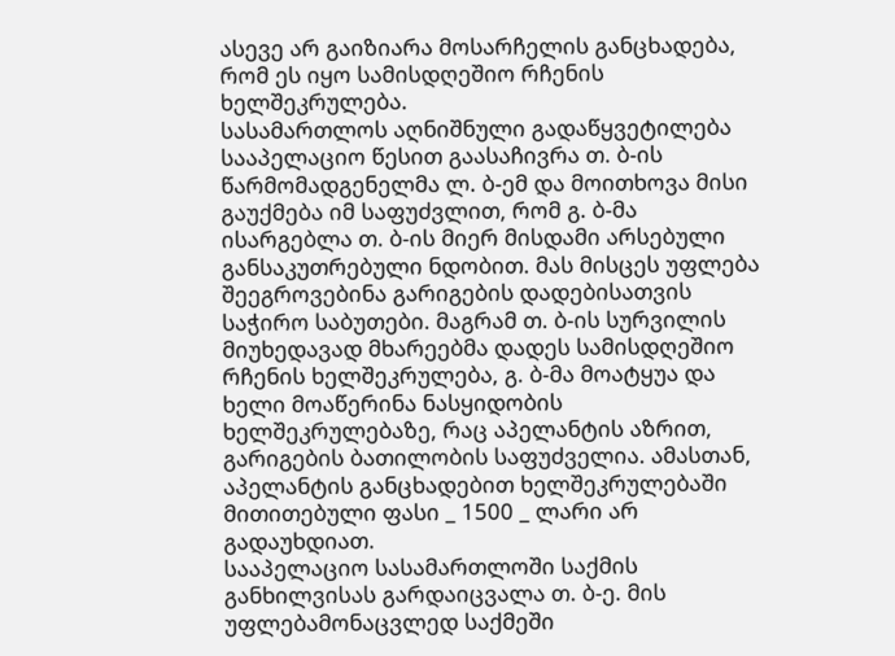ასევე არ გაიზიარა მოსარჩელის განცხადება, რომ ეს იყო სამისდღეშიო რჩენის ხელშეკრულება.
სასამართლოს აღნიშნული გადაწყვეტილება სააპელაციო წესით გაასაჩივრა თ. ბ-ის წარმომადგენელმა ლ. ბ-ემ და მოითხოვა მისი გაუქმება იმ საფუძვლით, რომ გ. ბ-მა ისარგებლა თ. ბ-ის მიერ მისდამი არსებული განსაკუთრებული ნდობით. მას მისცეს უფლება შეეგროვებინა გარიგების დადებისათვის საჭირო საბუთები. მაგრამ თ. ბ-ის სურვილის მიუხედავად მხარეებმა დადეს სამისდღეშიო რჩენის ხელშეკრულება, გ. ბ-მა მოატყუა და ხელი მოაწერინა ნასყიდობის ხელშეკრულებაზე, რაც აპელანტის აზრით, გარიგების ბათილობის საფუძველია. ამასთან, აპელანტის განცხადებით ხელშეკრულებაში მითითებული ფასი _ 1500 _ ლარი არ გადაუხდიათ.
სააპელაციო სასამართლოში საქმის განხილვისას გარდაიცვალა თ. ბ-ე. მის უფლებამონაცვლედ საქმეში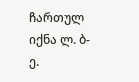ჩართულ იქნა ლ. ბ-ე.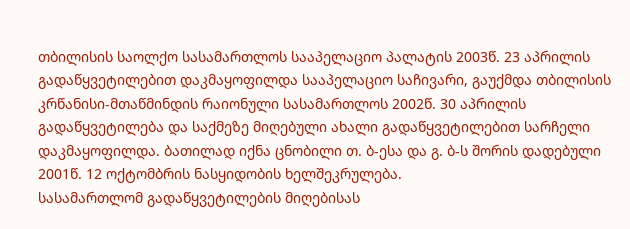თბილისის საოლქო სასამართლოს სააპელაციო პალატის 2003წ. 23 აპრილის გადაწყვეტილებით დაკმაყოფილდა სააპელაციო საჩივარი, გაუქმდა თბილისის კრწანისი-მთაწმინდის რაიონული სასამართლოს 2002წ. 30 აპრილის გადაწყვეტილება და საქმეზე მიღებული ახალი გადაწყვეტილებით სარჩელი დაკმაყოფილდა. ბათილად იქნა ცნობილი თ. ბ-ესა და გ. ბ-ს შორის დადებული 2001წ. 12 ოქტომბრის ნასყიდობის ხელშეკრულება.
სასამართლომ გადაწყვეტილების მიღებისას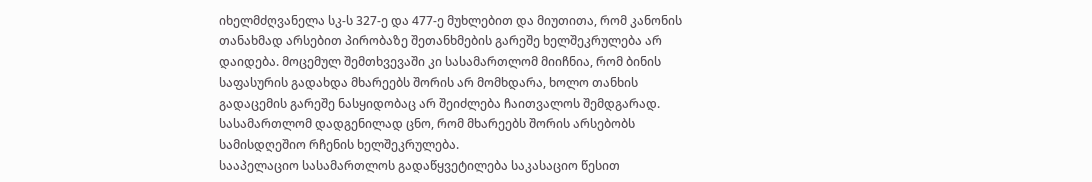იხელმძღვანელა სკ-ს 327-ე და 477-ე მუხლებით და მიუთითა, რომ კანონის თანახმად არსებით პირობაზე შეთანხმების გარეშე ხელშეკრულება არ დაიდება. მოცემულ შემთხვევაში კი სასამართლომ მიიჩნია, რომ ბინის საფასურის გადახდა მხარეებს შორის არ მომხდარა, ხოლო თანხის გადაცემის გარეშე ნასყიდობაც არ შეიძლება ჩაითვალოს შემდგარად. სასამართლომ დადგენილად ცნო, რომ მხარეებს შორის არსებობს სამისდღეშიო რჩენის ხელშეკრულება.
სააპელაციო სასამართლოს გადაწყვეტილება საკასაციო წესით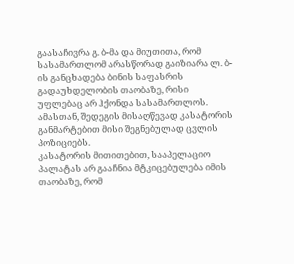გაასაჩივრა გ. ბ-მა და მიუთითა, რომ სასამართლომ არასწორად გაიზიარა ლ. ბ-ის განცხადება ბინის საფასრის გადაუხდელობის თაობაზე, რისი უფლებაც არ ჰქონდა სასამართლოს. ამასთან, შედეგის მისაღწევად კასატორის განმარტებით მისი შეგნებულად ცვლის პოზიციებს.
კასატორის მითითებით, სააპელაციო პალატას არ გააჩნია მტკიცებულება იმის თაობაზე, რომ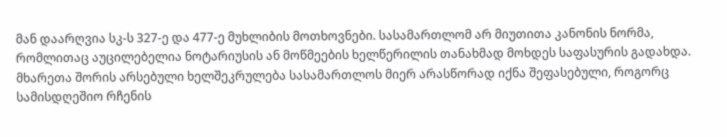მან დაარღვია სკ-ს 327-ე და 477-ე მუხლიბის მოთხოვნები. სასამართლომ არ მიუთითა კანონის ნორმა, რომლითაც აუცილებელია ნოტარიუსის ან მოწმეების ხელწერილის თანახმად მოხდეს საფასურის გადახდა. მხარეთა შორის არსებული ხელშეკრულება სასამართლოს მიერ არასწორად იქნა შეფასებული, როგორც სამისდღეშიო რჩენის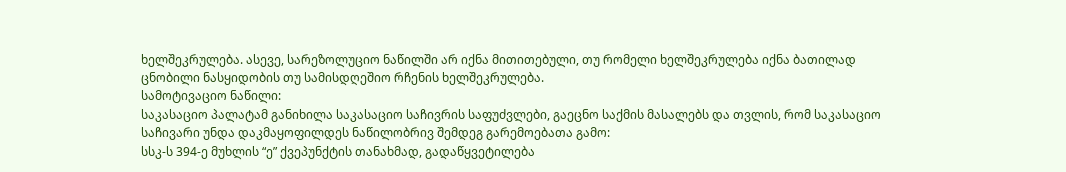ხელშეკრულება. ასევე, სარეზოლუციო ნაწილში არ იქნა მითითებული, თუ რომელი ხელშეკრულება იქნა ბათილად ცნობილი ნასყიდობის თუ სამისდღეშიო რჩენის ხელშეკრულება.
სამოტივაციო ნაწილი:
საკასაციო პალატამ განიხილა საკასაციო საჩივრის საფუძვლები, გაეცნო საქმის მასალებს და თვლის, რომ საკასაციო საჩივარი უნდა დაკმაყოფილდეს ნაწილობრივ შემდეგ გარემოებათა გამო:
სსკ-ს 394-ე მუხლის “ე” ქვეპუნქტის თანახმად, გადაწყვეტილება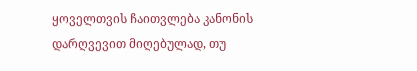ყოველთვის ჩაითვლება კანონის დარღვევით მიღებულად, თუ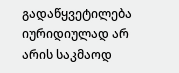გადაწყვეტილება იურიდიულად არ არის საკმაოდ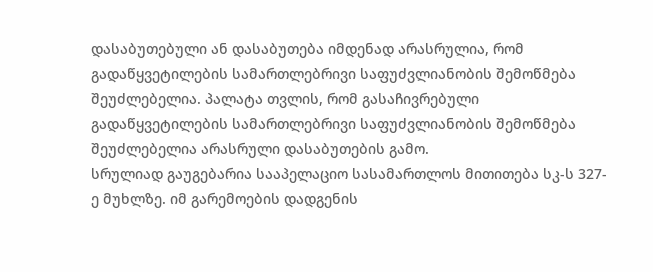დასაბუთებული ან დასაბუთება იმდენად არასრულია, რომ გადაწყვეტილების სამართლებრივი საფუძვლიანობის შემოწმება შეუძლებელია. პალატა თვლის, რომ გასაჩივრებული გადაწყვეტილების სამართლებრივი საფუძვლიანობის შემოწმება შეუძლებელია არასრული დასაბუთების გამო.
სრულიად გაუგებარია სააპელაციო სასამართლოს მითითება სკ-ს 327-ე მუხლზე. იმ გარემოების დადგენის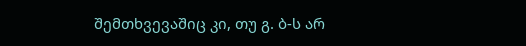შემთხვევაშიც კი, თუ გ. ბ-ს არ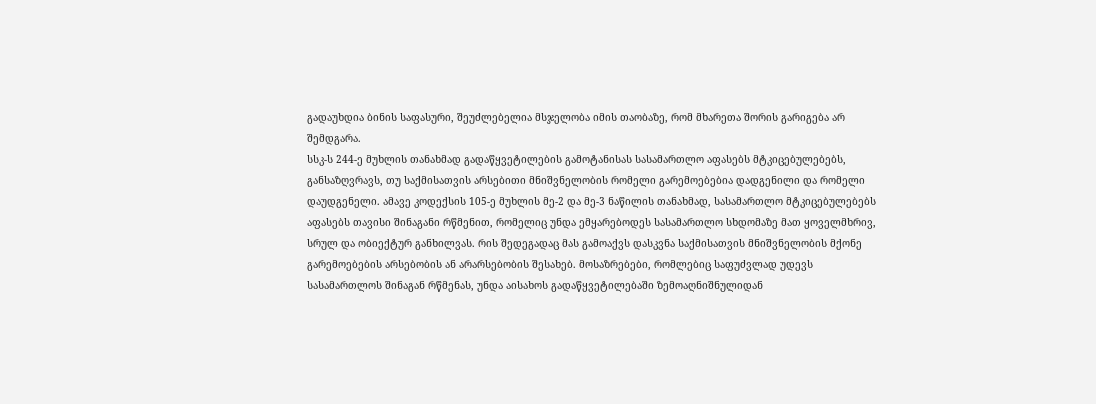გადაუხდია ბინის საფასური, შეუძლებელია მსჯელობა იმის თაობაზე, რომ მხარეთა შორის გარიგება არ შემდგარა.
სსკ-ს 244-ე მუხლის თანახმად გადაწყვეტილების გამოტანისას სასამართლო აფასებს მტკიცებულებებს, განსაზღვრავს, თუ საქმისათვის არსებითი მნიშვნელობის რომელი გარემოებებია დადგენილი და რომელი დაუდგენელი. ამავე კოდექსის 105-ე მუხლის მე-2 და მე-3 ნაწილის თანახმად, სასამართლო მტკიცებულებებს აფასებს თავისი შინაგანი რწმენით, რომელიც უნდა ემყარებოდეს სასამართლო სხდომაზე მათ ყოველმხრივ, სრულ და ობიექტურ განხილვას. რის შედეგადაც მას გამოაქვს დასკვნა საქმისათვის მნიშვნელობის მქონე გარემოებების არსებობის ან არარსებობის შესახებ. მოსაზრებები, რომლებიც საფუძვლად უდევს სასამართლოს შინაგან რწმენას, უნდა აისახოს გადაწყვეტილებაში ზემოაღნიშნულიდან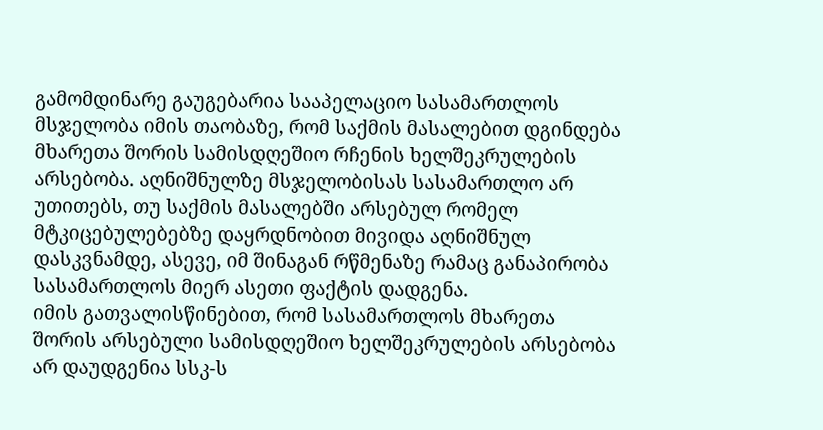გამომდინარე გაუგებარია სააპელაციო სასამართლოს მსჯელობა იმის თაობაზე, რომ საქმის მასალებით დგინდება მხარეთა შორის სამისდღეშიო რჩენის ხელშეკრულების არსებობა. აღნიშნულზე მსჯელობისას სასამართლო არ უთითებს, თუ საქმის მასალებში არსებულ რომელ მტკიცებულებებზე დაყრდნობით მივიდა აღნიშნულ დასკვნამდე, ასევე, იმ შინაგან რწმენაზე რამაც განაპირობა სასამართლოს მიერ ასეთი ფაქტის დადგენა.
იმის გათვალისწინებით, რომ სასამართლოს მხარეთა შორის არსებული სამისდღეშიო ხელშეკრულების არსებობა არ დაუდგენია სსკ-ს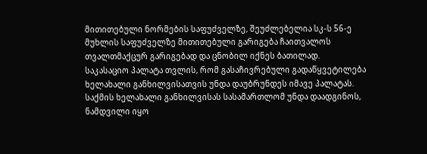მითითებული ნორმების საფუძველზე, შეუძლებელია სკ-ს 56-ე მუხლის საფუძველზე მითითებული გარიგება ჩაითვალოს თვალთმაქცურ გარიგებად და ცნობილ იქნეს ბათილად.
საკასაციო პალატა თვლის, რომ გასაჩივრებული გადაწყვეტილება ხელახალი განხილვისათვის უნდა დაუბრუნდეს იმავე პალატას.
საქმის ხელახალი განხილვისას სასამართლომ უნდა დაადგინოს, ნამდვილი იყო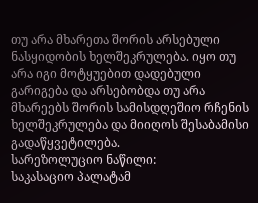თუ არა მხარეთა შორის არსებული ნასყიდობის ხელშეკრულება. იყო თუ არა იგი მოტყუებით დადებული გარიგება და არსებობდა თუ არა მხარეებს შორის სამისდღეშიო რჩენის ხელშეკრულება და მიიღოს შესაბამისი გადაწყვეტილება.
სარეზოლუციო ნაწილი:
საკასაციო პალატამ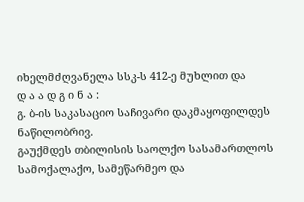იხელმძღვანელა სსკ-ს 412-ე მუხლით და
დ ა ა დ გ ი ნ ა :
გ. ბ-ის საკასაციო საჩივარი დაკმაყოფილდეს ნაწილობრივ.
გაუქმდეს თბილისის საოლქო სასამართლოს სამოქალაქო, სამეწარმეო და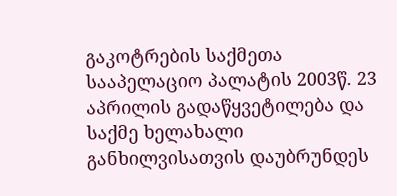გაკოტრების საქმეთა სააპელაციო პალატის 2003წ. 23 აპრილის გადაწყვეტილება და საქმე ხელახალი განხილვისათვის დაუბრუნდეს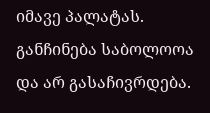იმავე პალატას.
განჩინება საბოლოოა და არ გასაჩივრდება.